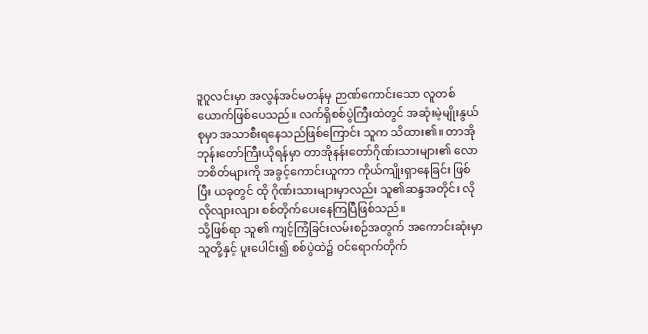ဒူဂူလင်းမှာ အလွန်အင်မတန်မှ ဉာဏ်ကောင်းသော လူတစ်ယောက်ဖြစ်ပေသည်။ လက်ရှိစစ်ပွဲကြီးထဲတွင် အဆုံးမဲ့မျိုးနွယ်စုမှာ အသာစီးရနေသည်ဖြစ်ကြောင်း သူက သိထား၏။ တာအိုဘုန်းတော်ကြီးယိုရန်မှာ တာအိုနန်းတော်ဂိုဏ်းသားများ၏ လောဘစိတ်များကို အခွင့်ကောင်းယူကာ ကိုယ်ကျိုးရှာနေခြင်း ဖြစ်ပြီး ယခုတွင် ထို ဂိုဏ်းသားများမှာလည်း သူ၏ဆန္ဒအတိုင်း လိုလိုလျားလျား စစ်တိုက်ပေးနေကြပြီဖြစ်သည်။
သို့ဖြစ်ရာ သူ၏ ကျင့်ကြံခြင်းလမ်းစဉ်အတွက် အကောင်းဆုံးမှာ သူတို့နှင့် ပူးပေါင်း၍ စစ်ပွဲထဲ၌ ဝင်ရောက်တိုက်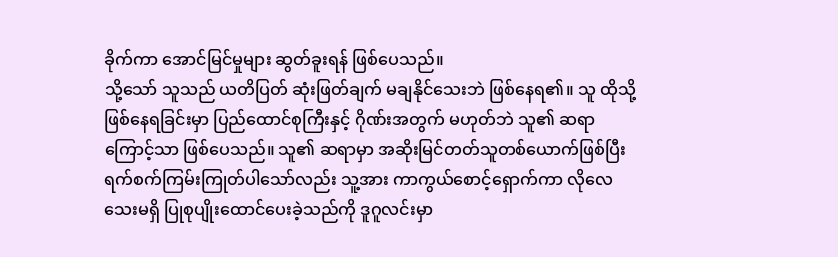ခိုက်ကာ အောင်မြင်မှုများ ဆွတ်ခူးရန် ဖြစ်ပေသည်။
သို့သော် သူသည် ယတိပြတ် ဆုံးဖြတ်ချက် မချနိုင်သေးဘဲ ဖြစ်နေရ၏။ သူ ထိုသို့ဖြစ်နေရခြင်းမှာ ပြည်ထောင်စုကြီးနှင့် ဂိုဏ်းအတွက် မဟုတ်ဘဲ သူ၏ ဆရာကြောင့်သာ ဖြစ်ပေသည်။ သူ၏ ဆရာမှာ အဆိုးမြင်တတ်သူတစ်ယောက်ဖြစ်ပြီး ရက်စက်ကြမ်းကြုတ်ပါသော်လည်း သူ့အား ကာကွယ်စောင့်ရှောက်ကာ လိုလေသေးမရှိ ပြုစုပျိုးထောင်ပေးခဲ့သည်ကို ဒူဂူလင်းမှာ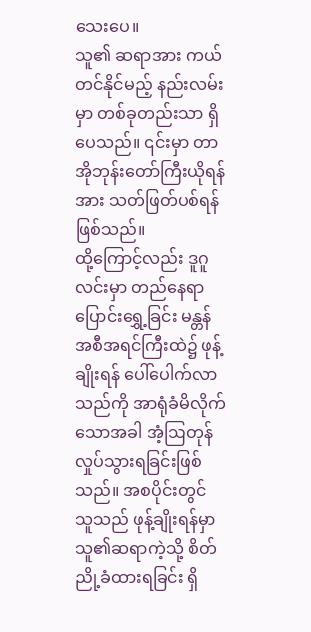သေးပေ။
သူ၏ ဆရာအား ကယ်တင်နိုင်မည့် နည်းလမ်းမှာ တစ်ခုတည်းသာ ရှိပေသည်။ ၎င်းမှာ တာအိုဘုန်းတော်ကြီးယိုရန်အား သတ်ဖြတ်ပစ်ရန် ဖြစ်သည်။
ထို့ကြောင့်လည်း ဒူဂူလင်းမှာ တည်နေရာပြောင်းရွှေ့ခြင်း မန္တန်အစီအရင်ကြီးထဲ၌ ဖုန့်ချိုးရန် ပေါ်ပေါက်လာသည်ကို အာရုံခံမိလိုက်သောအခါ အံ့ဩတုန်လှုပ်သွားရခြင်းဖြစ်သည်။ အစပိုင်းတွင် သူသည် ဖုန့်ချိုးရန်မှာ သူ၏ဆရာကဲ့သို့ စိတ်ညို့ခံထားရခြင်း ရှိ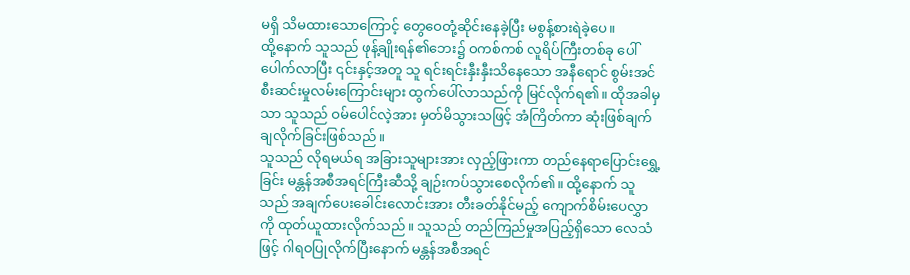မရှိ သိမထားသောကြောင့် တွေဝေတုံ့ဆိုင်းနေခဲ့ပြီး မစွန့်စားရဲခဲ့ပေ။
ထို့နောက် သူသည် ဖုန့်ချိုးရန်၏ဘေး၌ ဝကစ်ကစ် လူရိပ်ကြီးတစ်ခု ပေါ်ပေါက်လာပြီး ၎င်းနှင့်အတူ သူ ရင်းရင်းနှီးနှီးသိနေသော အနီရောင် စွမ်းအင်စီးဆင်းမှုလမ်းကြောင်းများ ထွက်ပေါ်လာသည်ကို မြင်လိုက်ရ၏။ ထိုအခါမှသာ သူသည် ဝမ်ပေါင်လဲ့အား မှတ်မိသွားသဖြင့် အံကြိတ်ကာ ဆုံးဖြစ်ချက်ချလိုက်ခြင်းဖြစ်သည်။
သူသည် လိုရမယ်ရ အခြားသူများအား လှည့်ဖြားကာ တည်နေရာပြောင်းရွှေ့ခြင်း မန္တန်အစီအရင်ကြီးဆီသို့ ချဉ်းကပ်သွားစေလိုက်၏။ ထို့နောက် သူသည် အချက်ပေးခေါင်းလောင်းအား တီးခတ်နိုင်မည့် ကျောက်စိမ်းပေလွှာကို ထုတ်ယူထားလိုက်သည်။ သူသည် တည်ကြည်မှုအပြည့်ရှိသော လေသံဖြင့် ဂါရဝပြုလိုက်ပြီးနောက် မန္တန်အစီအရင်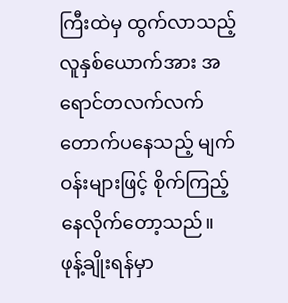ကြီးထဲမှ ထွက်လာသည့် လူနှစ်ယောက်အား အရောင်တလက်လက် တောက်ပနေသည့် မျက်ဝန်းများဖြင့် စိုက်ကြည့်နေလိုက်တော့သည်။
ဖုန့်ချိုးရန်မှာ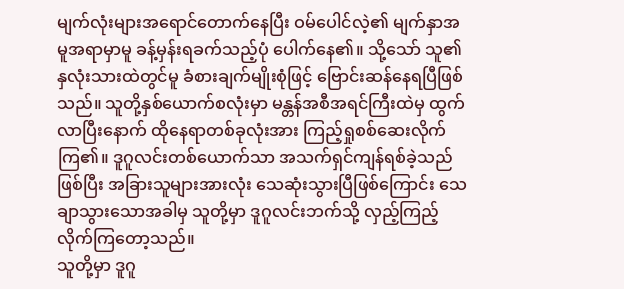မျက်လုံးများအရောင်တောက်နေပြီး ဝမ်ပေါင်လဲ့၏ မျက်နှာအမူအရာမှာမူ ခန့်မှန်းရခက်သည့်ပုံ ပေါက်နေ၏။ သို့သော် သူ၏ နှလုံးသားထဲတွင်မူ ခံစားချက်မျိုးစုံဖြင့် ဗြောင်းဆန်နေရပြီဖြစ်သည်။ သူတို့နှစ်ယောက်စလုံးမှာ မန္တန်အစီအရင်ကြီးထဲမှ ထွက်လာပြီးနောက် ထိုနေရာတစ်ခုလုံးအား ကြည့်ရှုစစ်ဆေးလိုက်ကြ၏။ ဒူဂူလင်းတစ်ယောက်သာ အသက်ရှင်ကျန်ရစ်ခဲ့သည်ဖြစ်ပြီး အခြားသူများအားလုံး သေဆုံးသွားပြီဖြစ်ကြောင်း သေချာသွားသောအခါမှ သူတို့မှာ ဒူဂူလင်းဘက်သို့ လှည့်ကြည့်လိုက်ကြတော့သည်။
သူတို့မှာ ဒူဂူ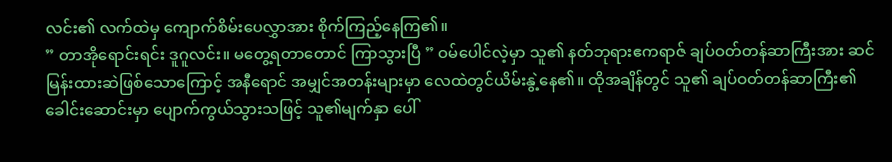လင်း၏ လက်ထဲမှ ကျောက်စိမ်းပေလွှာအား စိုက်ကြည့်နေကြ၏။
” တာအိုရောင်းရင်း ဒူဂူလင်း။ မတွေ့ရတာတောင် ကြာသွားပြီ ” ဝမ်ပေါင်လဲ့မှာ သူ၏ နတ်ဘုရားဧကရာဇ် ချပ်ဝတ်တန်ဆာကြီးအား ဆင်မြန်းထားဆဲဖြစ်သောကြောင့် အနီရောင် အမျှင်အတန်းများမှာ လေထဲတွင်ယိမ်းနွဲ့နေ၏။ ထိုအချိန်တွင် သူ၏ ချပ်ဝတ်တန်ဆာကြီး၏ ခေါင်းဆောင်းမှာ ပျောက်ကွယ်သွားသဖြင့် သူ၏မျက်နှာ ပေါ်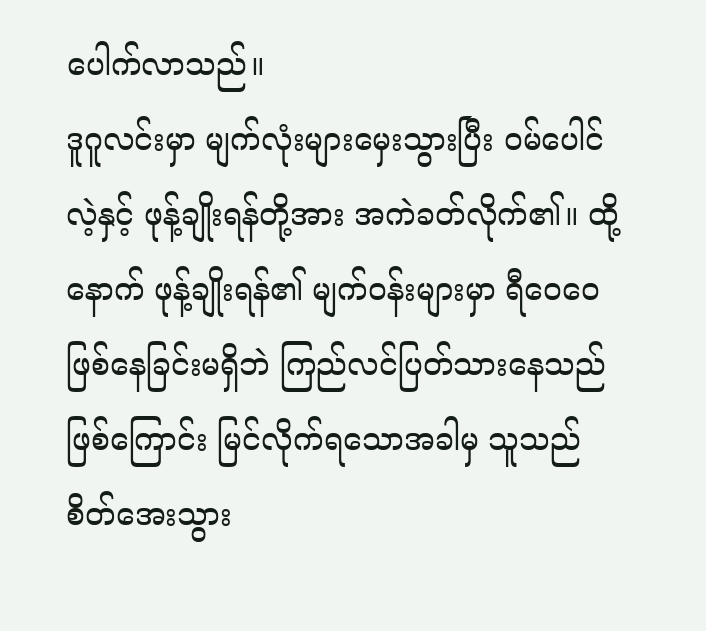ပေါက်လာသည်။
ဒူဂူလင်းမှာ မျက်လုံးများမှေးသွားပြီး ဝမ်ပေါင်လဲ့နှင့် ဖုန့်ချိုးရန်တို့အား အကဲခတ်လိုက်၏။ ထို့နောက် ဖုန့်ချိုးရန်၏ မျက်ဝန်းများမှာ ရီဝေဝေဖြစ်နေခြင်းမရှိဘဲ ကြည်လင်ပြတ်သားနေသည်ဖြစ်ကြောင်း မြင်လိုက်ရသောအခါမှ သူသည် စိတ်အေးသွား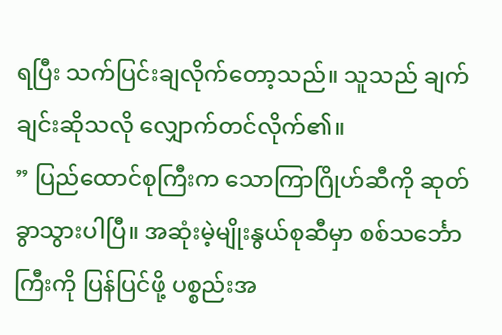ရပြီး သက်ပြင်းချလိုက်တော့သည်။ သူသည် ချက်ချင်းဆိုသလို လျှောက်တင်လိုက်၏။
” ပြည်ထောင်စုကြီးက သောကြာဂြိုဟ်ဆီကို ဆုတ်ခွာသွားပါပြီ။ အဆုံးမဲ့မျိုးနွယ်စုဆီမှာ စစ်သင်္ဘောကြီးကို ပြန်ပြင်ဖို့ ပစ္စည်းအ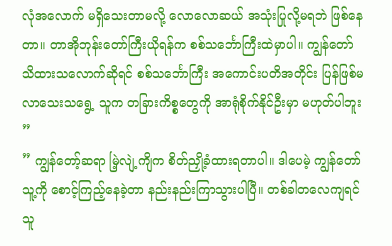လုံအလောက် မရှိသေးတာမလို့ လောလောဆယ် အသုံးပြုလို့မရဘဲ ဖြစ်နေတာ။ တာအိုဘုန်းတော်ကြီးယိုရန်က စစ်သင်္ဘောကြီးထဲမှာပါ။ ကျွန်တော် သိထားသလောက်ဆိုရင် စစ်သင်္ဘောကြီး အကောင်းပတိအတိုင်း ပြန်ဖြစ်မလာသေးသရွေ့ သူက တခြားကိစ္စတွေကို အာရုံစိုက်နိုင်ဦးမှာ မဟုတ်ပါဘူး ”
” ကျွန်တော့်ဆရာ မြဲ့လျဲ့ကျိက စိတ်ညှို့ခံထားရတာပါ။ ဒါပေမဲ့ ကျွန်တော် သူ့ကို စောင့်ကြည့်နေခဲ့တာ နည်းနည်းကြာသွားပါပြီ။ တစ်ခါတလေကျရင် သူ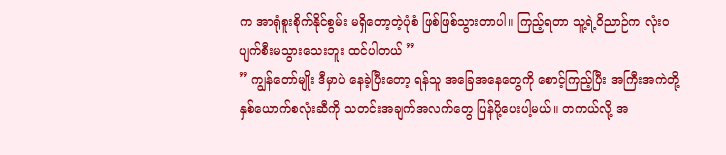က အာရုံစူးစိုက်နိုင်စွမ်း မရှိတော့တဲ့ပုံစံ ဖြစ်ဖြစ်သွားတာပါ။ ကြည့်ရတာ သူ့ရဲ့ဝိညာဉ်က လုံးဝပျက်စီးမသွားသေးဘူး ထင်ပါတယ် ”
” ကျွန်တော်မျိုး ဒီမှာပဲ နေခဲ့ပြီးတော့ ရန်သူ အခြေအနေတွေကို စောင့်ကြည့်ပြီး အကြီးအကဲတို့ နှစ်ယောက်စလုံးဆီကို သတင်းအချက်အလက်တွေ ပြန်ပို့ပေးပါ့မယ်။ တကယ်လို့ အ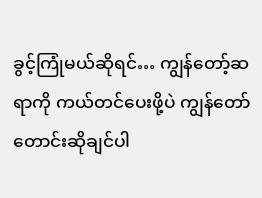ခွင့်ကြုံမယ်ဆိုရင်… ကျွန်တော့်ဆရာကို ကယ်တင်ပေးဖို့ပဲ ကျွန်တော် တောင်းဆိုချင်ပါ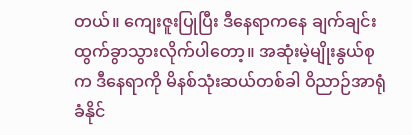တယ်။ ကျေးဇူးပြုပြီး ဒီနေရာကနေ ချက်ချင်းထွက်ခွာသွားလိုက်ပါတော့။ အဆုံးမဲ့မျိုးနွယ်စုက ဒီနေရာကို မိနစ်သုံးဆယ်တစ်ခါ ဝိညာဉ်အာရုံခံနိုင်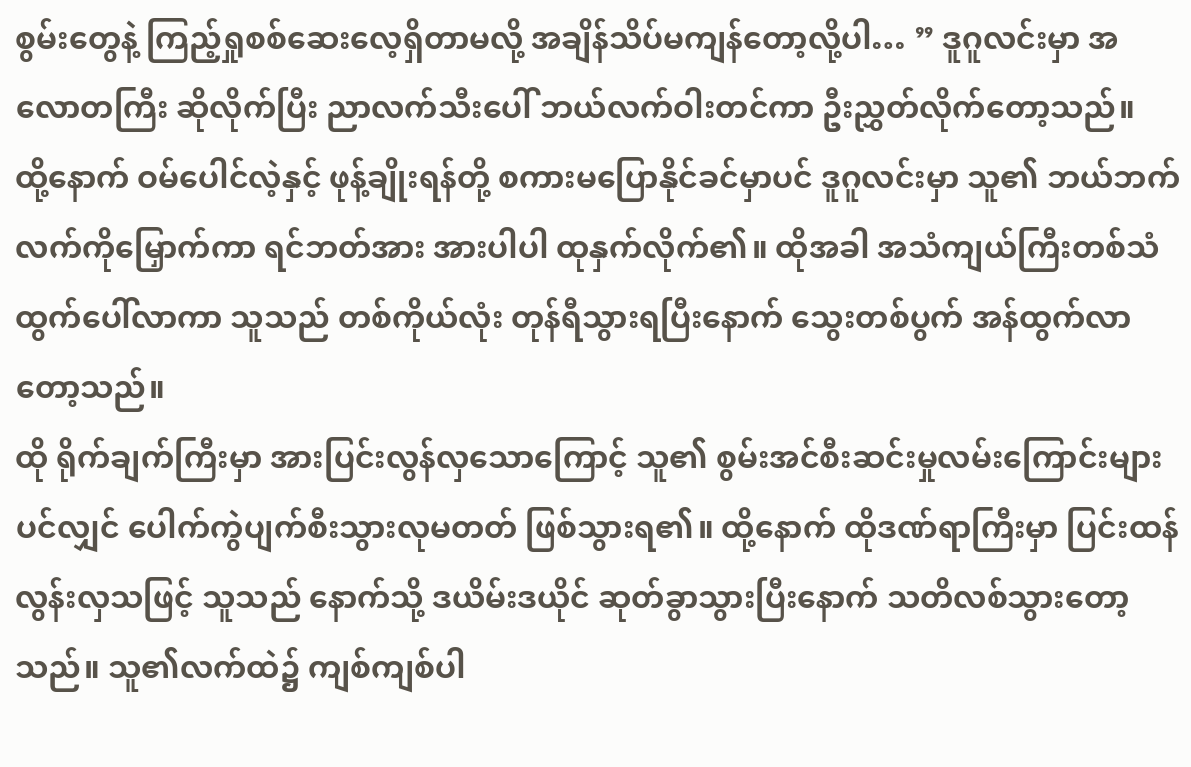စွမ်းတွေနဲ့ ကြည့်ရှုစစ်ဆေးလေ့ရှိတာမလို့ အချိန်သိပ်မကျန်တော့လို့ပါ… ” ဒူဂူလင်းမှာ အလောတကြီး ဆိုလိုက်ပြီး ညာလက်သီးပေါ် ဘယ်လက်ဝါးတင်ကာ ဦးညွှတ်လိုက်တော့သည်။
ထို့နောက် ဝမ်ပေါင်လဲ့နှင့် ဖုန့်ချိုးရန်တို့ စကားမပြောနိုင်ခင်မှာပင် ဒူဂူလင်းမှာ သူ၏ ဘယ်ဘက်လက်ကိုမြှောက်ကာ ရင်ဘတ်အား အားပါပါ ထုနှက်လိုက်၏။ ထိုအခါ အသံကျယ်ကြီးတစ်သံ ထွက်ပေါ်လာကာ သူသည် တစ်ကိုယ်လုံး တုန်ရီသွားရပြီးနောက် သွေးတစ်ပွက် အန်ထွက်လာတော့သည်။
ထို ရိုက်ချက်ကြီးမှာ အားပြင်းလွန်လှသောကြောင့် သူ၏ စွမ်းအင်စီးဆင်းမှုလမ်းကြောင်းများပင်လျှင် ပေါက်ကွဲပျက်စီးသွားလုမတတ် ဖြစ်သွားရ၏။ ထို့နောက် ထိုဒဏ်ရာကြီးမှာ ပြင်းထန်လွန်းလှသဖြင့် သူသည် နောက်သို့ ဒယိမ်းဒယိုင် ဆုတ်ခွာသွားပြီးနောက် သတိလစ်သွားတော့သည်။ သူ၏လက်ထဲ၌ ကျစ်ကျစ်ပါ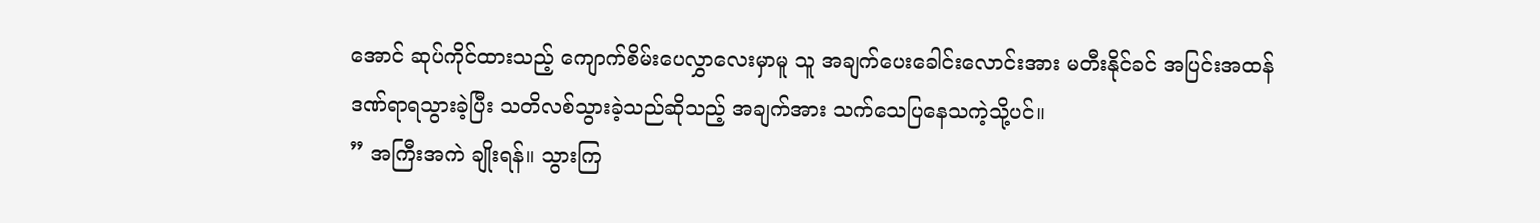အောင် ဆုပ်ကိုင်ထားသည့် ကျောက်စိမ်းပေလွှာလေးမှာမူ သူ အချက်ပေးခေါင်းလောင်းအား မတီးနိုင်ခင် အပြင်းအထန် ဒဏ်ရာရသွားခဲ့ပြီး သတိလစ်သွားခဲ့သည်ဆိုသည့် အချက်အား သက်သေပြနေသကဲ့သို့ပင်။
” အကြီးအကဲ ချိုးရန်။ သွားကြ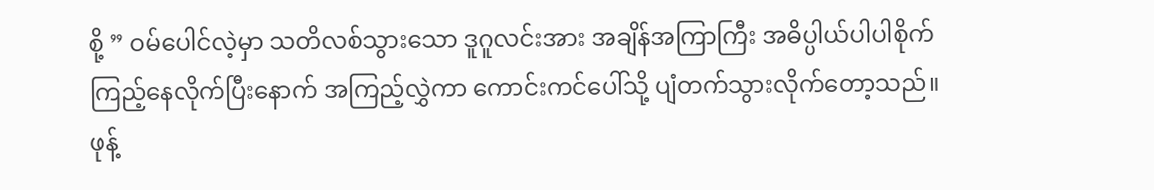စို့ ” ဝမ်ပေါင်လဲ့မှာ သတိလစ်သွားသော ဒူဂူလင်းအား အချိန်အကြာကြီး အဓိပ္ပါယ်ပါပါစိုက် ကြည့်နေလိုက်ပြီးနောက် အကြည့်လွှဲကာ ကောင်းကင်ပေါ်သို့ ပျံတက်သွားလိုက်တော့သည်။ ဖုန့်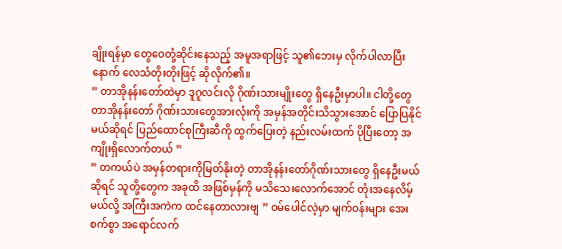ချိုးရန်မှာ တွေဝေတုံ့ဆိုင်းနေသည့် အမူအရာဖြင့် သူ၏ဘေးမှ လိုက်ပါလာပြီးနောက် လေသံတိုးတိုးဖြင့် ဆိုလိုက်၏။
” တာအိုနန်းတော်ထဲမှာ ဒူဂူလင်းလို ဂိုဏ်းသားမျိုးတွေ ရှိနေဦးမှာပါ။ ငါတို့တွေ တာအိုနန်းတော် ဂိုဏ်းသားတွေအားလုံးကို အမှန်အတိုင်းသိသွားအောင် ပြောပြနိုင်မယ်ဆိုရင် ပြည်ထောင်စုကြီးဆီကို ထွက်ပြေးတဲ့ နည်းလမ်းထက် ပိုပြီးတော့ အကျိုးရှိလောက်တယ် ”
” တကယ်ပဲ အမှန်တရားကိုမြတ်နိုးတဲ့ တာအိုနန်းတော်ဂိုဏ်းသားတွေ ရှိနေဦးမယ်ဆိုရင် သူတို့တွေက အခုထိ အဖြစ်မှန်ကို မသိသေးလောက်အောင် တုံးအနေလိမ့်မယ်လို့ အကြီးအကဲက ထင်နေတာလားဗျ ” ဝမ်ပေါင်လဲ့မှာ မျက်ဝန်းများ အေးစက်စွာ အရောင်လက်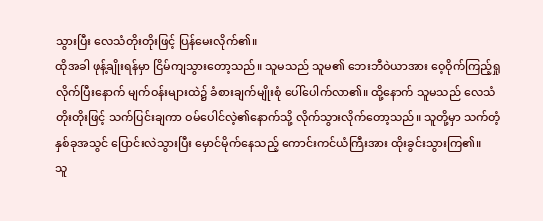သွားပြီး လေသံတိုးတိုးဖြင့် ပြန်မေးလိုက်၏။
ထိုအခါ ဖုန့်ချိုးရန်မှာ ငြိမ်ကျသွားတော့သည်။ သူမသည် သူမ၏ ဘေးဘီဝဲယာအား ဝေ့ဝိုက်ကြည့်ရှုလိုက်ပြီးနောက် မျက်ဝန်းများထဲ၌ ခံစားချက်မျိုးစုံ ပေါ်ပေါက်လာ၏။ ထို့နောက် သူမသည် လေသံတိုးတိုးဖြင့် သက်ပြင်းချကာ ဝမ်ပေါင်လဲ့၏နောက်သို့ လိုက်သွားလိုက်တော့သည်။ သူတို့မှာ သက်တံ့နှစ်ခုအသွင် ပြောင်းလဲသွားပြီး မှောင်မိုက်နေသည့် ကောင်းကင်ယံကြီးအား ထိုးခွင်းသွားကြ၏။
သူ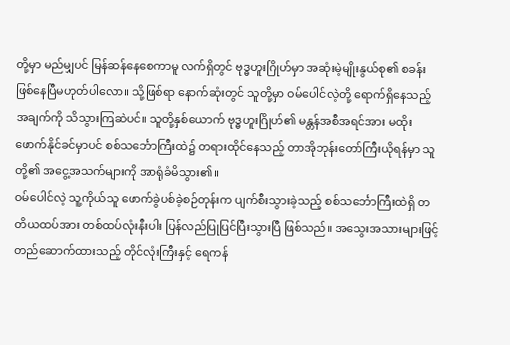တို့မှာ မည်မျှပင် မြန်ဆန်နေစေကာမူ လက်ရှိတွင် ဗုဒ္ဓဟူးဂြိုဟ်မှာ အဆုံးမဲ့မျိုးနွယ်စု၏ စခန်းဖြစ်နေပြီမဟုတ်ပါလော။ သို့ဖြစ်ရာ နောက်ဆုံးတွင် သူတို့မှာ ဝမ်ပေါင်လဲ့တို့ ရောက်ရှိနေသည့်အချက်ကို သိသွားကြဆဲပင်။ သူတို့နှစ်ယောက် ဗုဒ္ဓဟူးဂြိုဟ်၏ မန္တန်အစီအရင်အား မထိုးဖောက်နိုင်ခင်မှာပင် စစ်သင်္ဘောကြီးထဲ၌ တရားထိုင်နေသည့် တာအိုဘုန်းတော်ကြီးယိုရန်မှာ သူတို့၏ အငွေ့အသက်များကို အာရုံခံမိသွား၏။
ဝမ်ပေါင်လဲ့ သူ့ကိုယ်သူ ဖောက်ခွဲပစ်ခဲ့စဉ်တုန်းက ပျက်စီးသွားခဲ့သည့် စစ်သင်္ဘောကြီးထဲရှိ တတိယထပ်အား တစ်ထပ်လုံးနီးပါး ပြန်လည်ပြုပြင်ပြီးသွားပြီ ဖြစ်သည်။ အသွေးအသားများဖြင့် တည်ဆောက်ထားသည့် တိုင်လုံးကြီးနှင့် ရေကန်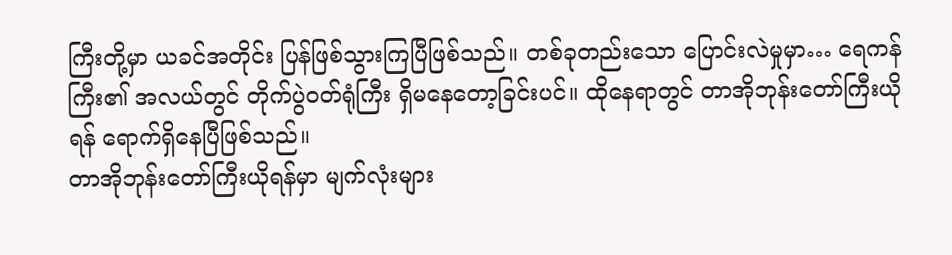ကြီးတို့မှာ ယခင်အတိုင်း ပြန်ဖြစ်သွားကြပြီဖြစ်သည်။ တစ်ခုတည်းသော ပြောင်းလဲမှုမှာ… ရေကန်ကြီး၏ အလယ်တွင် တိုက်ပွဲဝတ်ရုံကြီး ရှိမနေတော့ခြင်းပင်။ ထိုနေရာတွင် တာအိုဘုန်းတော်ကြီးယိုရန် ရောက်ရှိနေပြီဖြစ်သည်။
တာအိုဘုန်းတော်ကြီးယိုရန်မှာ မျက်လုံးများ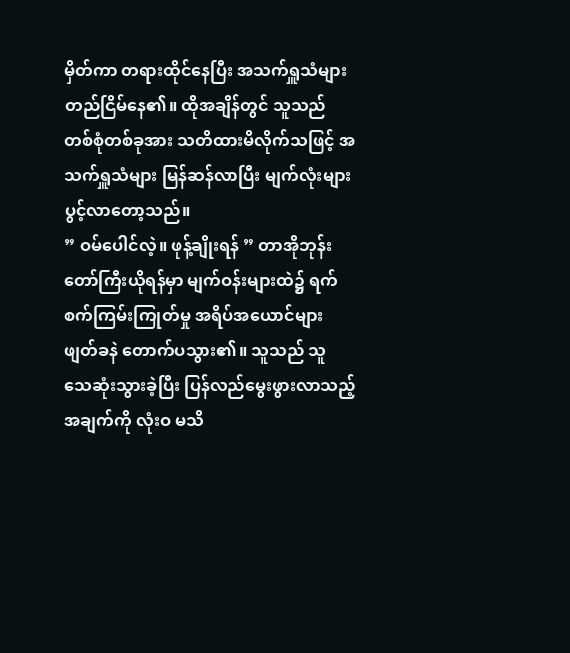မှိတ်ကာ တရားထိုင်နေပြီး အသက်ရှူသံများ တည်ငြိမ်နေ၏။ ထိုအချိန်တွင် သူသည် တစ်စုံတစ်ခုအား သတိထားမိလိုက်သဖြင့် အသက်ရှူသံများ မြန်ဆန်လာပြီး မျက်လုံးများပွင့်လာတော့သည်။
” ဝမ်ပေါင်လဲ့။ ဖုန့်ချိုးရန် ” တာအိုဘုန်းတော်ကြီးယိုရန်မှာ မျက်ဝန်းများထဲ၌ ရက်စက်ကြမ်းကြုတ်မှု အရိပ်အယောင်များ ဖျတ်ခနဲ တောက်ပသွား၏။ သူသည် သူ သေဆုံးသွားခဲ့ပြီး ပြန်လည်မွေးဖွားလာသည့်အချက်ကို လုံးဝ မသိ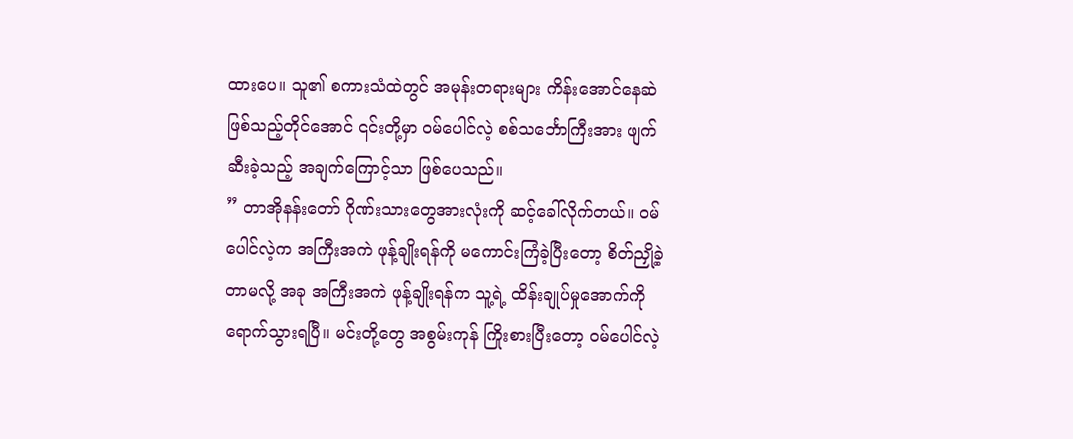ထားပေ။ သူ၏ စကားသံထဲတွင် အမုန်းတရားများ ကိန်းအောင်နေဆဲ ဖြစ်သည့်တိုင်အောင် ၎င်းတို့မှာ ဝမ်ပေါင်လဲ့ စစ်သင်္ဘောကြီးအား ဖျက်ဆီးခဲ့သည့် အချက်ကြောင့်သာ ဖြစ်ပေသည်။
” တာအိုနန်းတော် ဂိုဏ်းသားတွေအားလုံးကို ဆင့်ခေါ်လိုက်တယ်။ ဝမ်ပေါင်လဲ့က အကြီးအကဲ ဖုန့်ချိုးရန်ကို မကောင်းကြံခဲ့ပြီးတော့ စိတ်ညှို့ခဲ့တာမလို့ အခု အကြီးအကဲ ဖုန့်ချိုးရန်က သူ့ရဲ့ ထိန်းချုပ်မှုအောက်ကို ရောက်သွားရပြီ။ မင်းတို့တွေ အစွမ်းကုန် ကြိုးစားပြီးတော့ ဝမ်ပေါင်လဲ့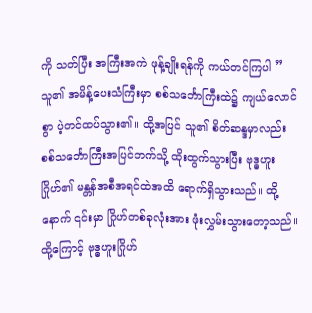ကို သတ်ပြီး အကြီးအကဲ ဖုန့်ချိုးရန်ကို ကယ်တင်ကြပါ ”
သူ၏ အမိန့်ပေးသံကြီးမှာ စစ်သင်္ဘောကြီးထဲ၌ ကျယ်လောင်စွာ ပဲ့တင်ထပ်သွား၏။ ထို့အပြင် သူ၏ စိတ်ဆန္ဒမှာလည်း စစ်သင်္ဘောကြီးအပြင်ဘက်သို့ ထိုးထွက်သွားပြီး ဗုဒ္ဓဟူးဂြိုဟ်၏ မန္တန်အစီအရင်ထဲအထိ ရောက်ရှိသွားသည်။ ထို့နောက် ၎င်းမှာ ဂြိုဟ်တစ်ခုလုံးအား ဖုံးလွှမ်းသွားတော့သည်။ ထို့ကြောင့် ဗုဒ္ဓဟူးဂြိုဟ်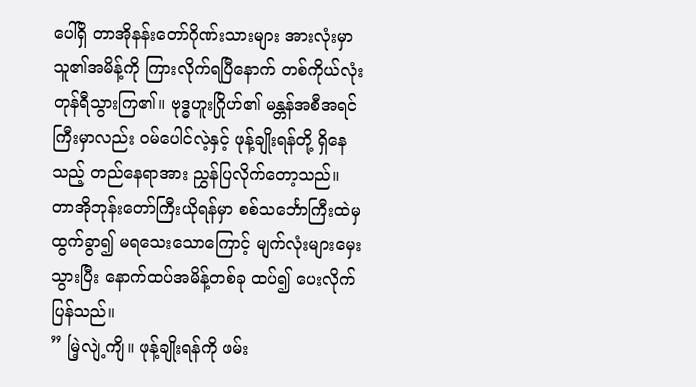ပေါ်ရှိ တာအိုနန်းတော်ဂိုဏ်းသားများ အားလုံးမှာ သူ၏အမိန့်ကို ကြားလိုက်ရပြီနောက် တစ်ကိုယ်လုံး တုန်ရီသွားကြ၏။ ဗုဒ္ဓဟူးဂြိုဟ်၏ မန္တန်အစီအရင်ကြီးမှာလည်း ဝမ်ပေါင်လဲ့နှင့် ဖုန့်ချိုးရန်တို့ ရှိနေသည့် တည်နေရာအား ညွှန်ပြလိုက်တော့သည်။
တာအိုဘုန်းတော်ကြီးယိုရန်မှာ စစ်သင်္ဘောကြီးထဲမှ ထွက်ခွာ၍ မရသေးသောကြောင့် မျက်လုံးများမှေးသွားပြီး နောက်ထပ်အမိန့်တစ်ခု ထပ်၍ ပေးလိုက်ပြန်သည်။
” မြဲ့လျဲ့ကျိ။ ဖုန့်ချိုးရန်ကို ဖမ်း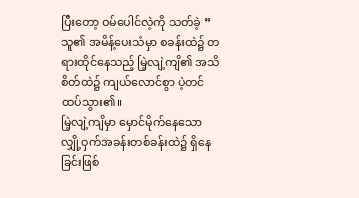ပြီးတော့ ဝမ်ပေါင်လဲ့ကို သတ်ခဲ့ ”
သူ၏ အမိန့်ပေးသံမှာ စခန်းထဲ၌ တရားထိုင်နေသည့် မြဲ့လျဲ့ကျိ၏ အသိစိတ်ထဲ၌ ကျယ်လောင်စွာ ပဲ့တင်ထပ်သွား၏။
မြဲ့လျဲ့ကျိမှာ မှောင်မိုက်နေသော လျှို့ဝှက်အခန်းတစ်ခန်းထဲ၌ ရှိနေခြင်းဖြစ်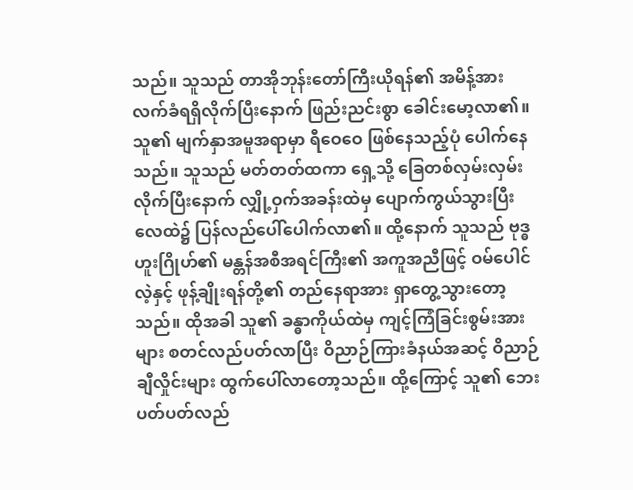သည်။ သူသည် တာအိုဘုန်းတော်ကြီးယိုရန်၏ အမိန့်အား လက်ခံရရှိလိုက်ပြီးနောက် ဖြည်းညင်းစွာ ခေါင်းမော့လာ၏။ သူ၏ မျက်နှာအမူအရာမှာ ရီဝေဝေ ဖြစ်နေသည့်ပုံ ပေါက်နေသည်။ သူသည် မတ်တတ်ထကာ ရှေ့သို့ ခြေတစ်လှမ်းလှမ်းလိုက်ပြီးနောက် လျှို့ဝှက်အခန်းထဲမှ ပျောက်ကွယ်သွားပြီး လေထဲ၌ ပြန်လည်ပေါ်ပေါက်လာ၏။ ထို့နောက် သူသည် ဗုဒ္ဓဟူးဂြိုဟ်၏ မန္တန်အစီအရင်ကြီး၏ အကူအညီဖြင့် ဝမ်ပေါင်လဲ့နှင့် ဖုန့်ချိုးရန်တို့၏ တည်နေရာအား ရှာတွေ့သွားတော့သည်။ ထိုအခါ သူ၏ ခန္ဓာကိုယ်ထဲမှ ကျင့်ကြံခြင်းစွမ်းအားများ စတင်လည်ပတ်လာပြီး ဝိညာဉ်ကြားခံနယ်အဆင့် ဝိညာဉ်ချီလှိုင်းများ ထွက်ပေါ်လာတော့သည်။ ထို့ကြောင့် သူ၏ ဘေးပတ်ပတ်လည်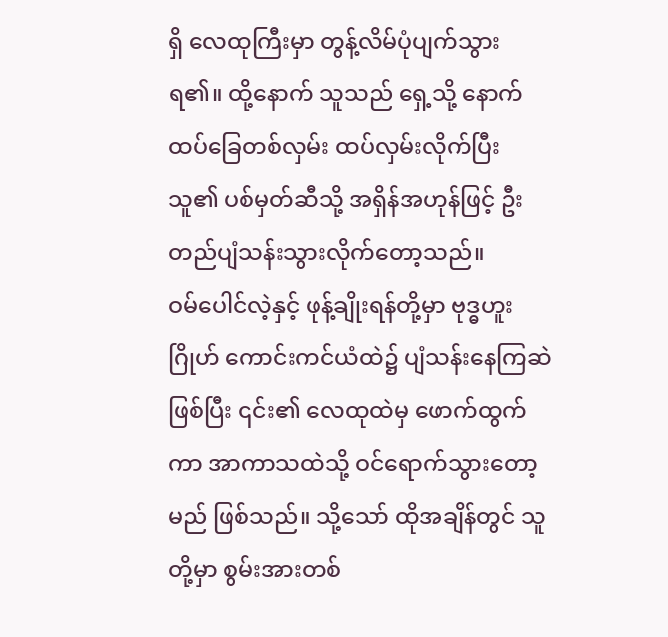ရှိ လေထုကြီးမှာ တွန့်လိမ်ပုံပျက်သွားရ၏။ ထို့နောက် သူသည် ရှေ့သို့ နောက်ထပ်ခြေတစ်လှမ်း ထပ်လှမ်းလိုက်ပြီး သူ၏ ပစ်မှတ်ဆီသို့ အရှိန်အဟုန်ဖြင့် ဦးတည်ပျံသန်းသွားလိုက်တော့သည်။
ဝမ်ပေါင်လဲ့နှင့် ဖုန့်ချိုးရန်တို့မှာ ဗုဒ္ဓဟူးဂြိုဟ် ကောင်းကင်ယံထဲ၌ ပျံသန်းနေကြဆဲဖြစ်ပြီး ၎င်း၏ လေထုထဲမှ ဖောက်ထွက်ကာ အာကာသထဲသို့ ဝင်ရောက်သွားတော့မည် ဖြစ်သည်။ သို့သော် ထိုအချိန်တွင် သူတို့မှာ စွမ်းအားတစ်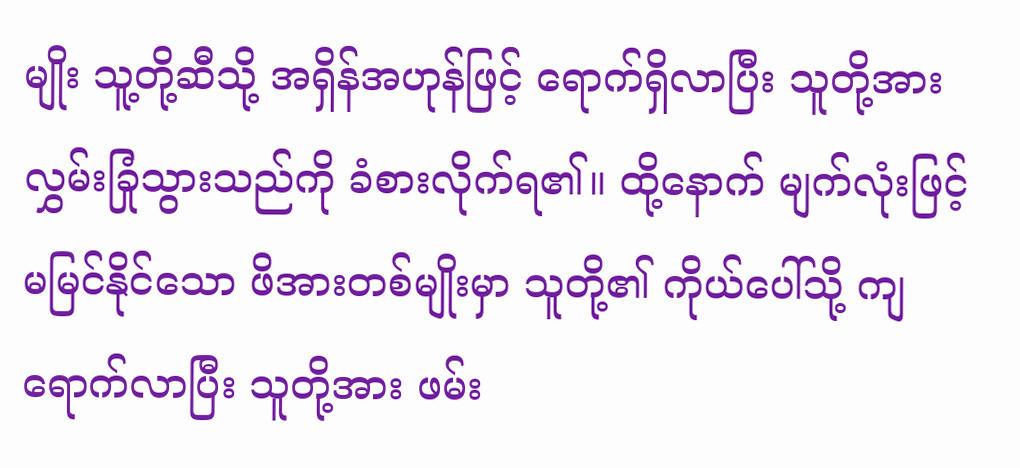မျိုး သူ့တို့ဆီသို့ အရှိန်အဟုန်ဖြင့် ရောက်ရှိလာပြီး သူတို့အား လွှမ်းခြုံသွားသည်ကို ခံစားလိုက်ရ၏။ ထို့နောက် မျက်လုံးဖြင့် မမြင်နိုင်သော ဖိအားတစ်မျိုးမှာ သူတို့၏ ကိုယ်ပေါ်သို့ ကျရောက်လာပြီး သူတို့အား ဖမ်း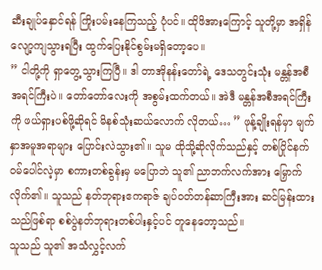ဆီးချုပ်နှောင်ရန် ကြိုးပမ်းနေကြသည့် ပုံပင်။ ထိုဖိအားကြောင့် သူတို့မှာ အရှိန်လျော့ကျသွားရပြီး ထွက်ပြေးနိုင်စွမ်းမရှိတော့ပေ။
” ငါတို့ကို ရှာတွေ့သွားကြပြီ။ ဒါ တာအိုနန်းတော်ရဲ့ ဒေသတွင်းသုံး မန္တန်အစီအရင်ကြီးပဲ။ တော်တော်လေးကို အစွမ်းထက်တယ်။ အဲဒီ မန္တန်အစီအရင်ကြီးကို ဖယ်ရှားပစ်ဖို့ဆိုရင် မိနစ်သုံးဆယ်လောက် လိုတယ်… ” ဖုန့်ချိုးရန်မှာ မျက်နှာအမူအရာများ ပြောင်းလဲသွား၏။ သူမ ထိုသို့ဆိုလိုက်သည်နှင့် တစ်ပြိုင်နက် ဝမ်ပေါင်လဲ့မှာ စကားတစ်ခွန်းမှ မပြောဘဲ သူ၏ ညာဘက်လက်အား မြှောက်လိုက်၏။ သူသည် နတ်ဘုရားဧကရာဇ် ချပ်ဝတ်တန်ဆာကြီးအား ဆင်မြန်းထားသည်ဖြစ်ရာ စစ်ပွဲနတ်ဘုရားတစ်ပါးနှင့်ပင် တူနေတော့သည်။
သူသည် သူ၏ အသံလွှင့်လက်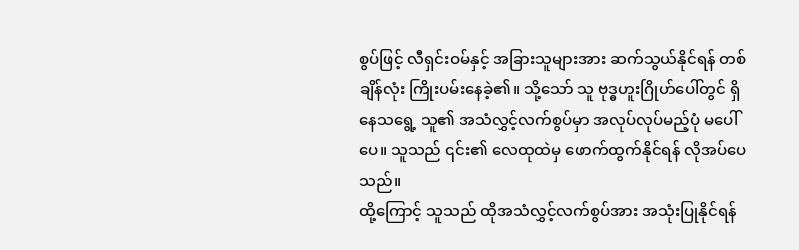စွပ်ဖြင့် လီရှင်းဝမ်နှင့် အခြားသူများအား ဆက်သွယ်နိုင်ရန် တစ်ချိန်လုံး ကြိုးပမ်းနေခဲ့၏။ သို့သော် သူ ဗုဒ္ဓဟူးဂြိုဟ်ပေါ်တွင် ရှိနေသရွေ့ သူ၏ အသံလွှင့်လက်စွပ်မှာ အလုပ်လုပ်မည့်ပုံ မပေါ်ပေ။ သူသည် ၎င်း၏ လေထုထဲမှ ဖောက်ထွက်နိုင်ရန် လိုအပ်ပေသည်။
ထို့ကြောင့် သူသည် ထိုအသံလွှင့်လက်စွပ်အား အသုံးပြုနိုင်ရန်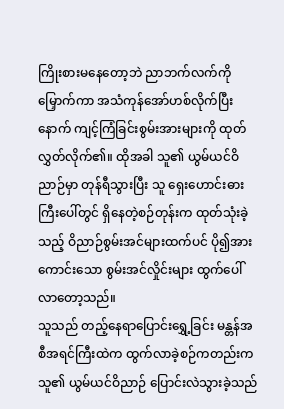ကြိုးစားမနေတော့ဘဲ ညာဘက်လက်ကိုမြှောက်ကာ အသံကုန်အော်ဟစ်လိုက်ပြီးနောက် ကျင့်ကြံခြင်းစွမ်းအားများကို ထုတ်လွှတ်လိုက်၏။ ထိုအခါ သူ၏ ယွမ်ယင်ဝိညာဉ်မှာ တုန်ရီသွားပြီး သူ ရှေးဟောင်းဓားကြီးပေါ်တွင် ရှိနေတဲ့စဉ်တုန်းက ထုတ်သုံးခဲ့သည့် ဝိညာဉ်စွမ်းအင်များထက်ပင် ပို၍အားကောင်းသော စွမ်းအင်လှိုင်းများ ထွက်ပေါ်လာတော့သည်။
သူသည် တည့်နေရာပြောင်းရွှေ့ခြင်း မန္တန်အစီအရင်ကြီးထဲက ထွက်လာခဲ့စဉ်ကတည်းက သူ၏ ယွမ်ယင်ဝိညာဉ် ပြောင်းလဲသွားခဲ့သည်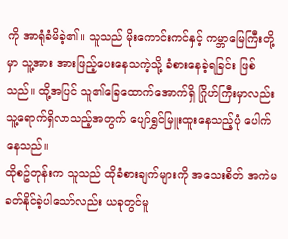ကို အာရုံခံမိခဲ့၏။ သူသည် မိုးကောင်းကင်နှင့် ကမ္ဘာမြေကြီးတို့မှာ သူ့အား အားဖြည့်ပေးနေသကဲ့သို့ ခံစားနေခဲ့ရခြင်း ဖြစ်သည်။ ထို့အပြင် သူ၏ခြေထောက်အောက်ရှိ ဂြိုဟ်ကြီးမှာလည်း သူ့ရောက်ရှိလာသည့်အတွက် ပျော်ရွှင်မြူးထူးနေသည့်ပုံ ပေါက်နေသည်။
ထိုစဥ်တုန်းက သူသည် ထိုခံစားချက်များကို အသေးစိတ် အကဲမခတ်နိုင်ခဲ့ပါသော်လည်း ယခုတွင်မူ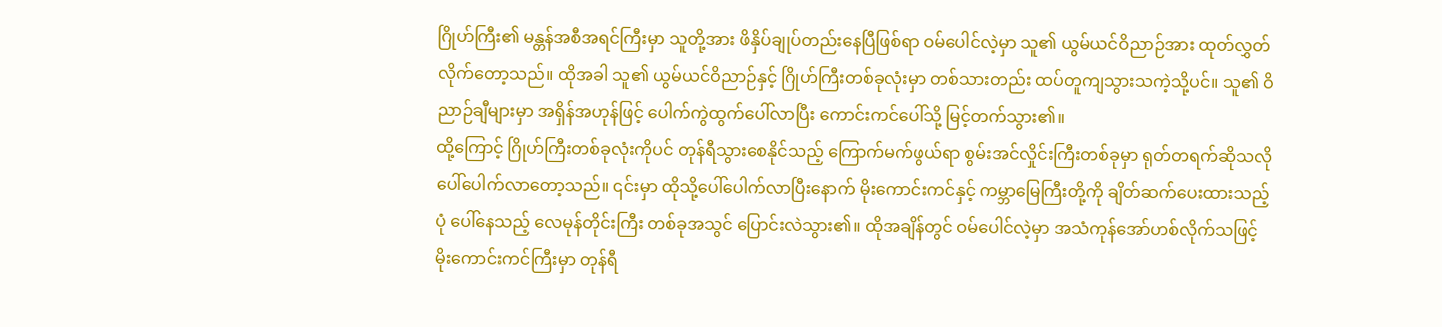ဂြိုဟ်ကြီး၏ မန္တန်အစီအရင်ကြီးမှာ သူတို့အား ဖိနှိပ်ချုပ်တည်းနေပြီဖြစ်ရာ ဝမ်ပေါင်လဲ့မှာ သူ၏ ယွမ်ယင်ဝိညာဉ်အား ထုတ်လွှတ်လိုက်တော့သည်။ ထိုအခါ သူ၏ ယွမ်ယင်ဝိညာဉ်နှင့် ဂြိုဟ်ကြီးတစ်ခုလုံးမှာ တစ်သားတည်း ထပ်တူကျသွားသကဲ့သို့ပင်။ သူ၏ ဝိညာဉ်ချီများမှာ အရှိန်အဟုန်ဖြင့် ပေါက်ကွဲထွက်ပေါ်လာပြီး ကောင်းကင်ပေါ်သို့ မြင့်တက်သွား၏။
ထို့ကြောင့် ဂြိုဟ်ကြီးတစ်ခုလုံးကိုပင် တုန်ရီသွားစေနိုင်သည့် ကြောက်မက်ဖွယ်ရာ စွမ်းအင်လှိုင်းကြီးတစ်ခုမှာ ရုတ်တရက်ဆိုသလို ပေါ်ပေါက်လာတော့သည်။ ၎င်းမှာ ထိုသို့ပေါ်ပေါက်လာပြီးနောက် မိုးကောင်းကင်နှင့် ကမ္ဘာမြေကြီးတို့ကို ချိတ်ဆက်ပေးထားသည့်ပုံ ပေါ်နေသည့် လေမုန်တိုင်းကြီး တစ်ခုအသွင် ပြောင်းလဲသွား၏။ ထိုအချိန်တွင် ဝမ်ပေါင်လဲ့မှာ အသံကုန်အော်ဟစ်လိုက်သဖြင့် မိုးကောင်းကင်ကြီးမှာ တုန်ရီ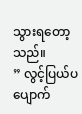သွားရတော့သည်။
” လွင့်ပြယ်ပပျောက်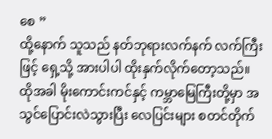စေ ”
ထို့နောက် သူသည် နတ်ဘုရားလက်နက် လက်ကြီးဖြင့် ရှေ့သို့ အားပါပါ ထိုးနှက်လိုက်တော့သည်။
ထိုအခါ မိုးကောင်းကင်နှင့် ကမ္ဘာမြေကြီးတို့မှာ အသွင်ပြောင်းလဲသွားပြီး လေပြင်းများ စတင်တိုက်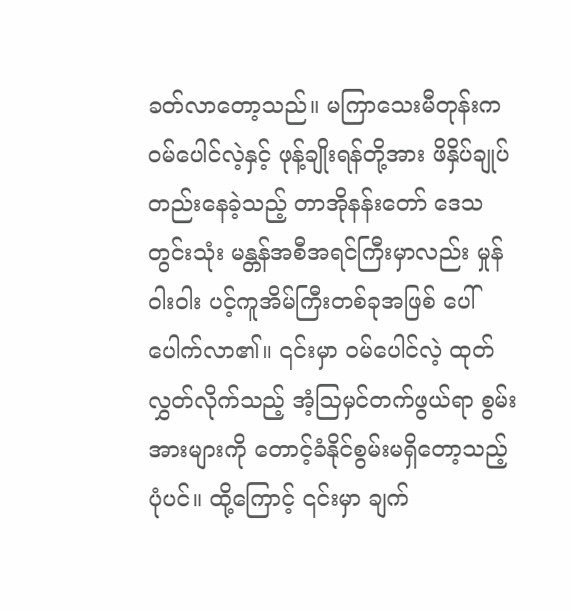ခတ်လာတော့သည်။ မကြာသေးမီတုန်းက ဝမ်ပေါင်လဲ့နှင့် ဖုန့်ချိုးရန်တို့အား ဖိနှိပ်ချုပ်တည်းနေခဲ့သည့် တာအိုနန်းတော် ဒေသတွင်းသုံး မန္တန်အစီအရင်ကြီးမှာလည်း မှုန်ဝါးဝါး ပင့်ကူအိမ်ကြီးတစ်ခုအဖြစ် ပေါ်ပေါက်လာ၏။ ၎င်းမှာ ဝမ်ပေါင်လဲ့ ထုတ်လွှတ်လိုက်သည့် အံ့ဩမှင်တက်ဖွယ်ရာ စွမ်းအားများကို တောင့်ခံနိုင်စွမ်းမရှိတော့သည့် ပုံပင်။ ထို့ကြောင့် ၎င်းမှာ ချက်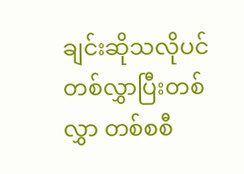ချင်းဆိုသလိုပင် တစ်လွှာပြီးတစ်လွှာ တစ်စစီ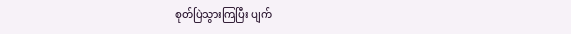စုတ်ပြဲသွားကြပြီး ပျက်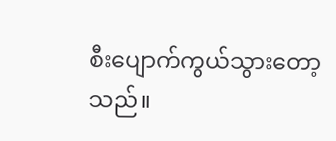စီးပျောက်ကွယ်သွားတော့သည်။